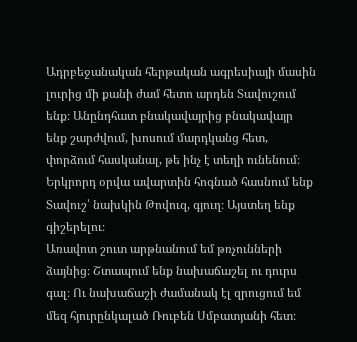Ադրբեջանական հերթական ագրեսիայի մասին լուրից մի քանի ժամ հետո արդեն Տավուշում ենք։ Անընդհատ բնակավայրից բնակավայր ենք շարժվում, խոսում մարդկանց հետ, փորձում հասկանալ, թե ինչ է տեղի ունենում։ Երկրորդ օրվա ավարտին հոգնած հասնում ենք Տավուշ՝ նախկին Թովուզ, գյուղ։ Այստեղ ենք գիշերելու։
Առավոտ շուտ արթնանում եմ թռչունների ձայնից։ Շտապում ենք նախաճաշել ու դուրս գալ։ Ու նախաճաշի ժամանակ էլ զրուցում եմ մեզ հյուրընկալած Ռուբեն Սմբատյանի հետ։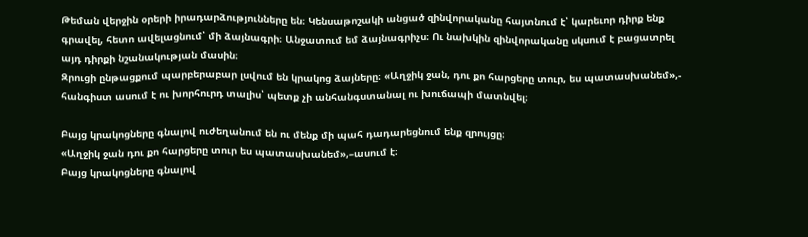Թեման վերջին օրերի իրադարձությունները են։ Կենսաթոշակի անցած զինվորականը հայտնում է՝ կարեւոր դիրք ենք գրավել, հետո ավելացնում՝ մի ձայնագրի։ Անջատում եմ ձայնագրիչս։ Ու նախկին զինվորականը սկսում է բացատրել այդ դիրքի նշանակության մասին։
Զրուցի ընթացքում պարբերաբար լսվում են կրակոց ձայները։ «Աղջիկ ջան, դու քո հարցերը տուր, ես պատասխանեմ»,- հանգիստ ասում է ու խորհուրդ տալիս՝ պետք չի անհանգստանալ ու խուճապի մատնվել։

Բայց կրակոցները գնալով ուժեղանում են ու մենք մի պահ դադարեցնում ենք զրույցը։
«Աղջիկ ջան դու քո հարցերը տուր ես պատասխանեմ»,–ասում է։
Բայց կրակոցները գնալով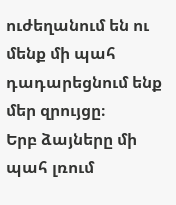ուժեղանում են ու մենք մի պահ դադարեցնում ենք մեր զրույցը։
Երբ ձայները մի պահ լռում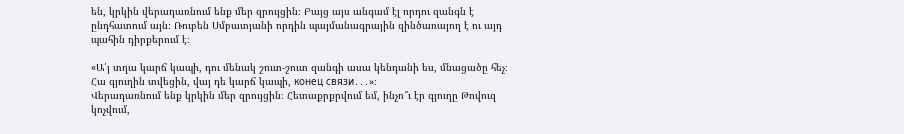են, կրկին վերադառնում ենք մեր զրույցին։ Բայց այս անգամ էլ որդու զանգն է ընդհատում այն։ Ռուբեն Սմբատյանի որդին պայմանագրային զինծառայող է ու այդ պահին դիրքերում է։

«Ա՛յ տղա կարճ կապի, դու մենակ շուտ-շուտ զանգի ասա կենդանի ես, մնացածը հեչ։ Հա գյուղին տվեցին, վայ դե կարճ կապի, конец связи․․․»։
Վերադառնում ենք կրկին մեր զրույցին։ Հետաքրքրվում եմ, ինչո՞ւ էր գյուղը Թովուզ կոչվում,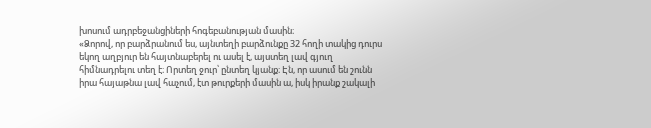խոսում ադրբեջանցիների հոգեբանության մասին։
«Ձորով, որ բարձրանում ես, այնտեղի բարձունքը 32 հողի տակից դուրս եկող աղբյուր են հայտնաբերել ու ասել է, այստեղ լավ գյուղ հիմնադրելու տեղ է։ Որտեղ ջուր՝ ընտեղ կյանք։ Էն, որ ասում են շունն իրա հայաթնա լավ հաչում, էտ թուրքերի մասին ա, իսկ իրանք շակալի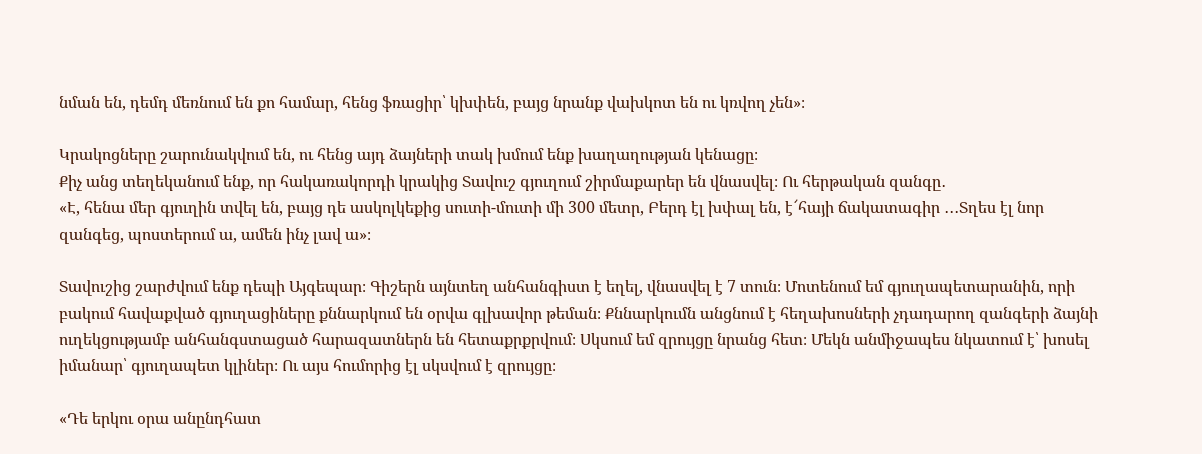նման են, դեմդ մեռնում են քո համար, հենց ֆռացիր՝ կխփեն, բայց նրանք վախկոտ են ու կռվող չեն»։

Կրակոցները շարունակվում են, ու հենց այդ ձայների տակ խմում ենք խաղաղության կենացը։
Քիչ անց տեղեկանում ենք, որ հակառակորդի կրակից Տավուշ գյուղում շիրմաքարեր են վնասվել։ Ու հերթական զանգը․
«Է, հենա մեր գյուղին տվել են, բայց դե ասկոլկեքից սուտի-մուտի մի 300 մետր, Բերդ էլ խփալ են, է՜հայի ճակատագիր ․․․Տղես էլ նոր զանգեց, պոստերում ա, ամեն ինչ լավ ա»։

Տավուշից շարժվում ենք դեպի Այգեպար։ Գիշերն այնտեղ անհանգիստ է եղել, վնասվել է 7 տուն։ Մոտենում եմ գյուղապետարանին, որի բակում հավաքված գյուղացիները քննարկում են օրվա գլխավոր թեման։ Քննարկումն անցնում է հեղախոսների չդադարող զանգերի ձայնի ուղեկցությամբ անհանգստացած հարազատներն են հետաքրքրվում։ Սկսում եմ զրույցը նրանց հետ։ Մեկն անմիջապես նկատում է՝ խոսել իմանար՝ գյուղապետ կլիներ։ Ու այս հումորից էլ սկսվում է զրույցը։

«Դե երկու օրա անընդհատ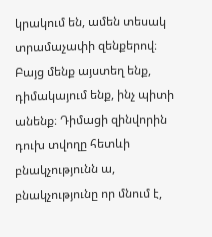կրակում են, ամեն տեսակ տրամաչափի զենքերով։ Բայց մենք այստեղ ենք, դիմակայում ենք, ինչ պիտի անենք։ Դիմացի զինվորին դուխ տվողը հետևի բնակչությունն ա, բնակչությունը որ մնում է,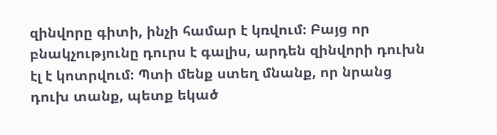զինվորը գիտի, ինչի համար է կռվում։ Բայց որ բնակչությունը դուրս է գալիս, արդեն զինվորի դուխն էլ է կոտրվում։ Պտի մենք ստեղ մնանք, որ նրանց դուխ տանք, պետք եկած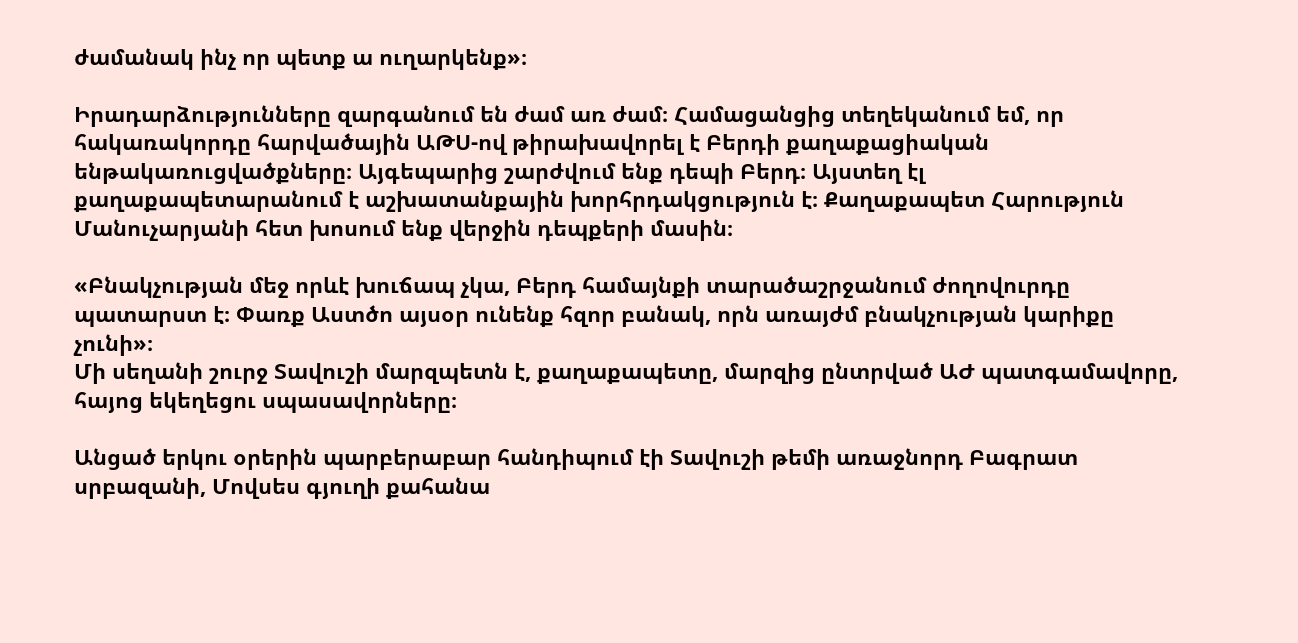ժամանակ ինչ որ պետք ա ուղարկենք»։

Իրադարձությունները զարգանում են ժամ առ ժամ։ Համացանցից տեղեկանում եմ, որ հակառակորդը հարվածային ԱԹՍ-ով թիրախավորել է Բերդի քաղաքացիական ենթակառուցվածքները։ Այգեպարից շարժվում ենք դեպի Բերդ։ Այստեղ էլ քաղաքապետարանում է աշխատանքային խորհրդակցություն է։ Քաղաքապետ Հարություն Մանուչարյանի հետ խոսում ենք վերջին դեպքերի մասին։

«Բնակչության մեջ որևէ խուճապ չկա, Բերդ համայնքի տարածաշրջանում ժողովուրդը պատարստ է։ Փառք Աստծո այսօր ունենք հզոր բանակ, որն առայժմ բնակչության կարիքը չունի»։
Մի սեղանի շուրջ Տավուշի մարզպետն է, քաղաքապետը, մարզից ընտրված ԱԺ պատգամավորը, հայոց եկեղեցու սպասավորները։

Անցած երկու օրերին պարբերաբար հանդիպում էի Տավուշի թեմի առաջնորդ Բագրատ սրբազանի, Մովսես գյուղի քահանա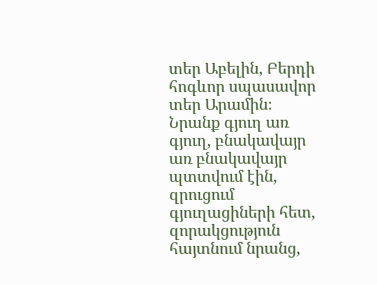տեր Աբելին, Բերդի հոգևոր սպասավոր տեր Արամին։ Նրանք գյուղ առ գյուղ, բնակավայր առ բնակավայր պտտվում էին, զրուցում գյուղացիների հետ, զորակցություն հայտնում նրանց,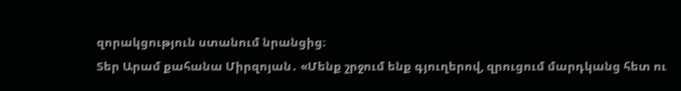զորակցություն ստանում նրանցից։
Տեր Արամ քահանա Միրզոյան․ «Մենք շրջում ենք գյուղերով, զրուցում մարդկանց հետ ու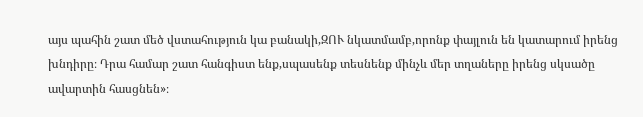այս պահին շատ մեծ վստահություն կա բանակի,ԶՈՒ նկատմամբ,որոնք փայլուն են կատարում իրենց խնդիրը։ Դրա համար շատ հանգիստ ենք,սպասենք տեսնենք մինչև մեր տղաները իրենց սկսածը ավարտին հասցնեն»։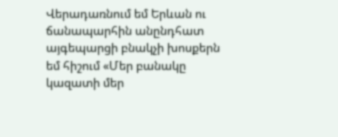Վերադառնում եմ Երևան ու ճանապարհին անընդհատ այգեպարցի բնակչի խոսքերն եմ հիշում «Մեր բանակը կազատի մեր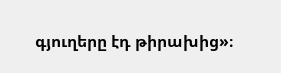գյուղերը էդ թիրախից»։